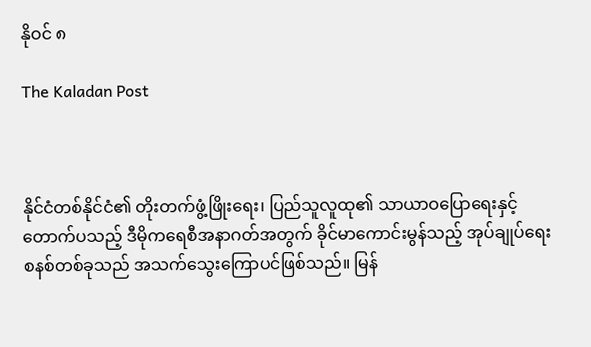နိုဝင် ၈

The Kaladan Post



နိုင်ငံတစ်နိုင်ငံ၏ တိုးတက်ဖွံ့ဖြိုးရေး၊ ပြည်သူလူထု၏ သာယာဝပြောရေးနှင့် တောက်ပသည့် ဒီမိုကရေစီအနာဂတ်အတွက် ခိုင်မာကောင်းမွန်သည့် အုပ်ချုပ်ရေးစနစ်တစ်ခုသည် အသက်သွေးကြောပင်ဖြစ်သည်။ မြန်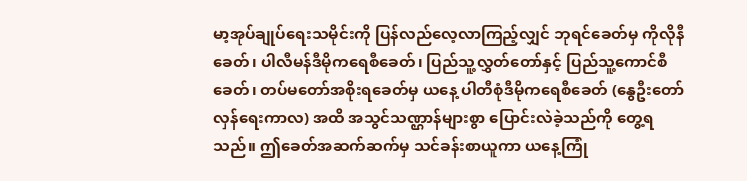မာ့အုပ်ချုပ်ရေးသမိုင်းကို ပြန်လည်လေ့လာကြည့်လျှင် ဘုရင်ခေတ်မှ ကိုလိုနီခေတ်၊ ပါလီမန်ဒီမိုကရေစီခေတ်၊ ပြည်သူ့လွှတ်တော်နှင့် ပြည်သူ့ကောင်စီခေတ်၊ တပ်မတော်အစိုးရခေတ်မှ ယနေ့ ပါတီစုံဒီမိုကရေစီခေတ် (နွေဦးတော်လှန်ရေးကာလ) အထိ အသွင်သဏ္ဌာန်များစွာ ပြောင်းလဲခဲ့သည်ကို တွေ့ရသည်။ ဤခေတ်အဆက်ဆက်မှ သင်ခန်းစာယူကာ ယနေ့ကြုံ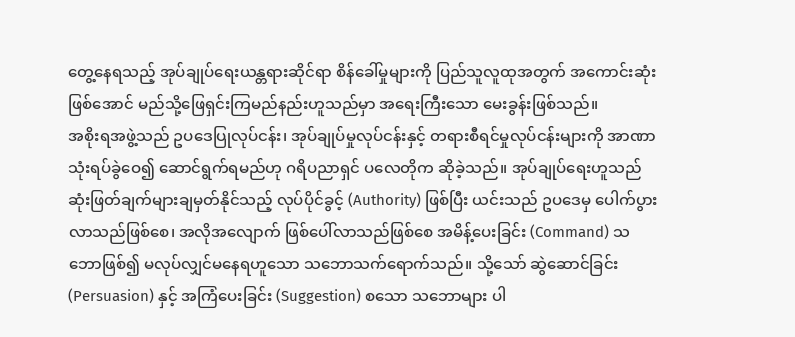တွေ့နေရသည့် အုပ်ချုပ်ရေးယန္တရားဆိုင်ရာ စိန်ခေါ်မှုများကို ပြည်သူလူထုအတွက် အကောင်းဆုံးဖြစ်အောင် မည်သို့ဖြေရှင်းကြမည်နည်းဟူသည်မှာ အရေးကြီးသော မေးခွန်းဖြစ်သည်။
အစိုးရအဖွဲ့သည် ဥပဒေပြုလုပ်ငန်း၊ အုပ်ချုပ်မှုလုပ်ငန်းနှင့် တရားစီရင်မှုလုပ်ငန်းများကို အာဏာသုံးရပ်ခွဲဝေ၍ ဆောင်ရွက်ရမည်ဟု ဂရိပညာရှင် ပလေတိုက ဆိုခဲ့သည်။ အုပ်ချုပ်ရေးဟူသည် ဆုံးဖြတ်ချက်များချမှတ်နိုင်သည့် လုပ်ပိုင်ခွင့် (Authority) ဖြစ်ပြီး ယင်းသည် ဥပဒေမှ ပေါက်ပွားလာသည်ဖြစ်စေ၊ အလိုအလျောက် ဖြစ်ပေါ်လာသည်ဖြစ်စေ အမိန့်ပေးခြင်း (Command) သဘောဖြစ်၍ မလုပ်လျှင်မနေရဟူသော သဘောသက်ရောက်သည်။ သို့သော် ဆွဲဆောင်ခြင်း (Persuasion) နှင့် အကြံပေးခြင်း (Suggestion) စသော သဘောများ ပါ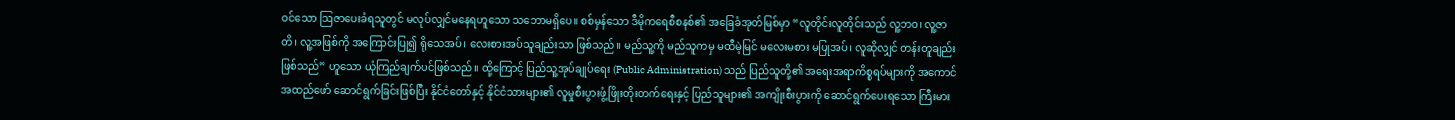ဝင်သော ဩဇာပေးခံရသူတွင် မလုပ်လျှင်မနေရဟူသော သဘောမရှိပေ။ စစ်မှန်သော ဒီမိုကရေစီစနစ်၏ အခြေခံအုတ်မြစ်မှာ “လူတိုင်းလူတိုင်းသည် လူ့ဘဝ၊ လူ့ဇာတိ၊ လူ့အဖြစ်ကို အကြောင်းပြု၍ ရိုသေအပ်၊ လေးစားအပ်သူချည်းသာ ဖြစ်သည်။ မည်သူ့ကို မည်သူကမှ မထီမဲ့မြင် မလေးမစား မပြုအပ်၊ လူဆိုလျှင် တန်းတူချည်းဖြစ်သည်” ဟူသော ယုံကြည်ချက်ပင်ဖြစ်သည်။ ထို့ကြောင့် ပြည်သူ့အုပ်ချုပ်ရေး (Public Administration) သည် ပြည်သူတို့၏ အရေးအရာကိစ္စရပ်များကို အကောင်အထည်ဖော် ဆောင်ရွက်ခြင်းဖြစ်ပြီး နိုင်ငံတော်နှင့် နိုင်ငံသားများ၏ လူမှုစီးပွားဖွံ့ဖြိုးတိုးတက်ရေးနှင့် ပြည်သူများ၏ အကျိုးစီးပွားကို ဆောင်ရွက်ပေးရသော ကြီးမား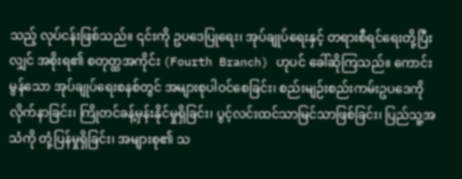သည့် လုပ်ငန်းဖြစ်သည်။ ၎င်းကို ဥပဒေပြုရေး၊ အုပ်ချုပ်ရေးနှင့် တရားစီရင်ရေးတို့ပြီးလျှင် အစိုးရ၏ စတုတ္ထအကိုင်း (Fourth Branch) ဟုပင် ခေါ်ဆိုကြသည်။ ကောင်းမွန်သော အုပ်ချုပ်ရေးစနစ်တွင် အများစုပါဝင်စေခြင်း၊ စည်းမျဉ်းစည်းကမ်းဥပဒေကို လိုက်နာခြင်း၊ ကြိုတင်ခန့်မှန်းနိုင်မှုရှိခြင်း၊ ပွင့်လင်းထင်သာမြင်သာဖြစ်ခြင်း၊ ပြည်သူ့အသံကို တုံ့ပြန်မှုရှိခြင်း၊ အများစု၏ သ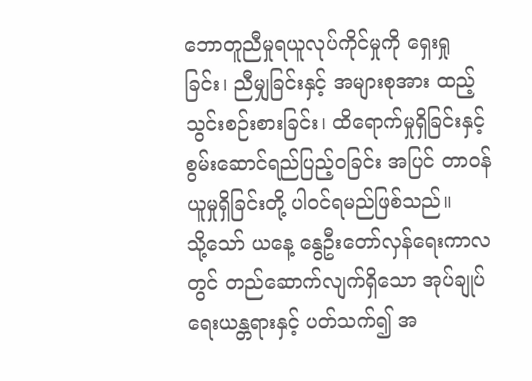ဘောတူညီမှုရယူလုပ်ကိုင်မှုကို ရှေးရှုခြင်း၊ ညီမျှခြင်းနှင့် အများစုအား ထည့်သွင်းစဉ်းစားခြင်း၊ ထိရောက်မှုရှိခြင်းနှင့် စွမ်းဆောင်ရည်ပြည့်ဝခြင်း အပြင် တာဝန်ယူမှုရှိခြင်းတို့ ပါဝင်ရမည်ဖြစ်သည်။
သို့သော် ယနေ့ နွေဦးတော်လှန်ရေးကာလတွင် တည်ဆောက်လျက်ရှိသော အုပ်ချုပ်ရေးယန္တရားနှင့် ပတ်သက်၍ အ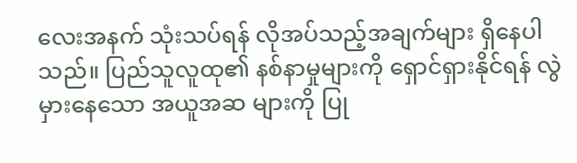လေးအနက် သုံးသပ်ရန် လိုအပ်သည့်အချက်များ ရှိနေပါသည်။ ပြည်သူလူထု၏ နစ်နာမှုများကို ရှောင်ရှားနိုင်ရန် လွဲမှားနေသော အယူအဆ များကို ပြု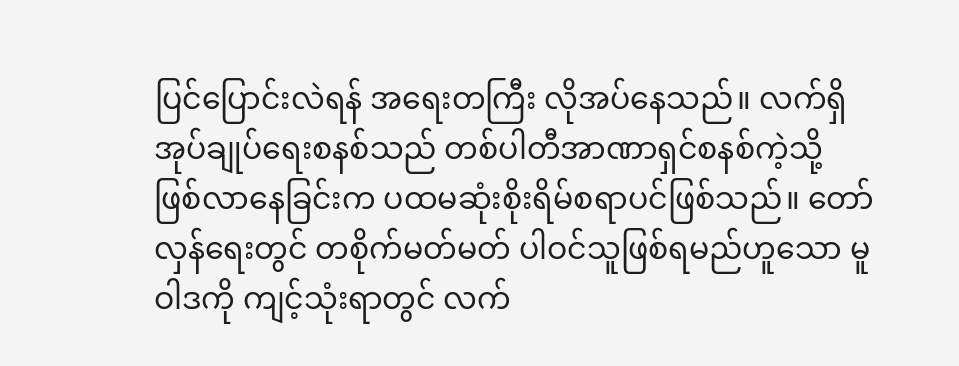ပြင်ပြောင်းလဲရန် အရေးတကြီး လိုအပ်နေသည်။ လက်ရှိအုပ်ချုပ်ရေးစနစ်သည် တစ်ပါတီအာဏာရှင်စနစ်ကဲ့သို့ ဖြစ်လာနေခြင်းက ပထမဆုံးစိုးရိမ်စရာပင်ဖြစ်သည်။ တော်လှန်ရေးတွင် တစိုက်မတ်မတ် ပါဝင်သူဖြစ်ရမည်ဟူသော မူဝါဒကို ကျင့်သုံးရာတွင် လက်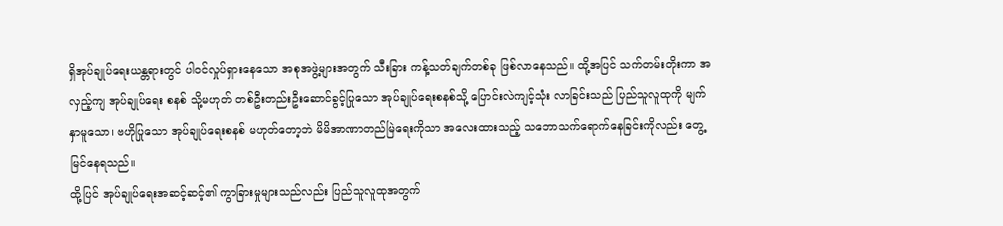ရှိအုပ်ချုပ်ရေးယန္တရားတွင် ပါဝင်လှုပ်ရှားနေသော အစုအဖွဲ့များအတွက် သီးခြား ကန့်သတ်ချက်တစ်ခု ဖြစ်လာနေသည်။ ထို့အပြင် သက်တမ်းတိုးကာ အလှည့်ကျ အုပ်ချုပ်ရေး စနစ် သို့မဟုတ် တစ်ဦးတည်းဦးဆောင်ခွင့်ပြုသော အုပ်ချုပ်ရေးစနစ်သို့ ပြောင်းလဲကျင့်သုံး လာခြင်းသည် ပြည်သူလူထုကို မျက်နှာမူသော၊ ဗဟိုပြုသော အုပ်ချုပ်ရေးစနစ် မဟုတ်တော့ဘဲ မိမိအာဏာတည်မြဲရေးကိုသာ အလေးထားသည့် သဘောသက်ရောက်နေခြင်းကိုလည်း တွေ့မြင်နေရသည်။
ထို့ပြင် အုပ်ချုပ်ရေးအဆင့်ဆင့်၏ ကွာခြားမှုများသည်လည်း ပြည်သူလူထုအတွက်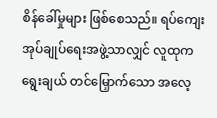စိန်ခေါ်မှုများ ဖြစ်စေသည်။ ရပ်ကျေးအုပ်ချုပ်ရေးအဖွဲ့သာလျှင် လူထုက ရွေးချယ် တင်မြှောက်သော အလေ့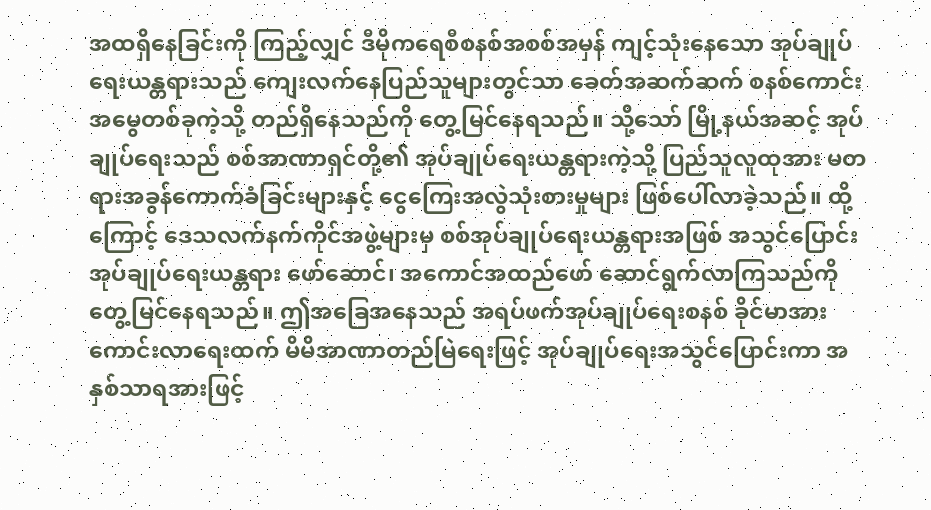အထရှိနေခြင်းကို ကြည့်လျှင် ဒီမိုကရေစီစနစ်အစစ်အမှန် ကျင့်သုံးနေသော အုပ်ချုပ်ရေးယန္တရားသည် ကျေးလက်နေပြည်သူများတွင်သာ ခေတ်အဆက်ဆက် စနစ်ကောင်းအမွေတစ်ခုကဲ့သို့ တည်ရှိနေသည်ကို တွေ့မြင်နေရသည်။ သို့သော် မြို့နယ်အဆင့် အုပ်ချုပ်ရေးသည် စစ်အာဏာရှင်တို့၏ အုပ်ချုပ်ရေးယန္တရားကဲ့သို့ ပြည်သူလူထုအား မတရားအခွန်ကောက်ခံခြင်းများနှင့် ငွေကြေးအလွဲသုံးစားမှုများ ဖြစ်ပေါ်လာခဲ့သည်။ ထို့ကြောင့် ဒေသလက်နက်ကိုင်အဖွဲ့များမှ စစ်အုပ်ချုပ်ရေးယန္တရားအဖြစ် အသွင်ပြောင်းအုပ်ချုပ်ရေးယန္တရား ဖော်ဆောင်၊ အကောင်အထည်ဖော် ဆောင်ရွက်လာကြသည်ကို တွေ့မြင်နေရသည်။ ဤအခြေအနေသည် အရပ်ဖက်အုပ်ချုပ်ရေးစနစ် ခိုင်မာအားကောင်းလာရေးထက် မိမိအာဏာတည်မြဲရေးဖြင့် အုပ်ချုပ်ရေးအသွင်ပြောင်းကာ အနှစ်သာရအားဖြင့်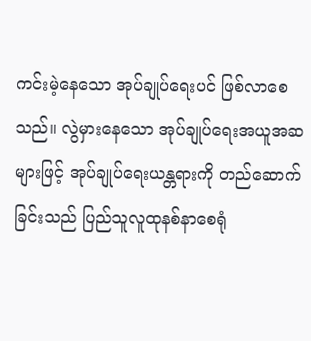ကင်းမဲ့နေသော အုပ်ချုပ်ရေးပင် ဖြစ်လာစေသည်။ လွဲမှားနေသော အုပ်ချုပ်ရေးအယူအဆများဖြင့် အုပ်ချုပ်ရေးယန္တရားကို တည်ဆောက်ခြင်းသည် ပြည်သူလူထုနစ်နာစေရုံ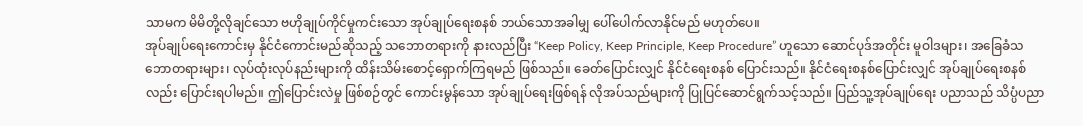သာမက မိမိတို့လိုချင်သော ဗဟိုချုပ်ကိုင်မှုကင်းသော အုပ်ချုပ်ရေးစနစ် ဘယ်သောအခါမျှ ပေါ်ပေါက်လာနိုင်မည် မဟုတ်ပေ။
အုပ်ချုပ်ရေးကောင်းမှ နိုင်ငံကောင်းမည်ဆိုသည့် သဘောတရားကို နားလည်ပြီး “Keep Policy, Keep Principle, Keep Procedure” ဟူသော ဆောင်ပုဒ်အတိုင်း မူဝါဒများ၊ အခြေခံသဘောတရားများ၊ လုပ်ထုံးလုပ်နည်းများကို ထိန်းသိမ်းစောင့်ရှောက်ကြရမည် ဖြစ်သည်။ ခေတ်ပြောင်းလျှင် နိုင်ငံရေးစနစ် ပြောင်းသည်။ နိုင်ငံရေးစနစ်ပြောင်းလျှင် အုပ်ချုပ်ရေးစနစ်လည်း ပြောင်းရပါမည်။ ဤပြောင်းလဲမှု ဖြစ်စဉ်တွင် ကောင်းမွန်သော အုပ်ချုပ်ရေးဖြစ်ရန် လိုအပ်သည်များကို ပြုပြင်ဆောင်ရွက်သင့်သည်။ ပြည်သူ့အုပ်ချုပ်ရေး ပညာသည် သိပ္ပံပညာ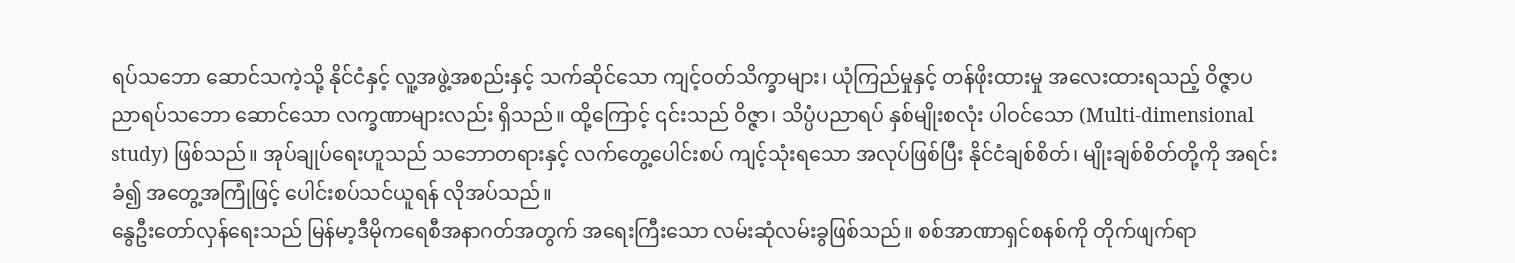ရပ်သဘော ဆောင်သကဲ့သို့ နိုင်ငံနှင့် လူ့အဖွဲ့အစည်းနှင့် သက်ဆိုင်သော ကျင့်ဝတ်သိက္ခာများ၊ ယုံကြည်မှုနှင့် တန်ဖိုးထားမှု အလေးထားရသည့် ဝိဇ္ဇာပညာရပ်သဘော ဆောင်သော လက္ခဏာများလည်း ရှိသည်။ ထို့ကြောင့် ၎င်းသည် ဝိဇ္ဇာ၊ သိပ္ပံပညာရပ် နှစ်မျိုးစလုံး ပါဝင်သော (Multi-dimensional study) ဖြစ်သည်။ အုပ်ချုပ်ရေးဟူသည် သဘောတရားနှင့် လက်တွေ့ပေါင်းစပ် ကျင့်သုံးရသော အလုပ်ဖြစ်ပြီး နိုင်ငံချစ်စိတ်၊ မျိုးချစ်စိတ်တို့ကို အရင်းခံ၍ အတွေ့အကြုံဖြင့် ပေါင်းစပ်သင်ယူရန် လိုအပ်သည်။
နွေဦးတော်လှန်ရေးသည် မြန်မာ့ဒီမိုကရေစီအနာဂတ်အတွက် အရေးကြီးသော လမ်းဆုံလမ်းခွဖြစ်သည်။ စစ်အာဏာရှင်စနစ်ကို တိုက်ဖျက်ရာ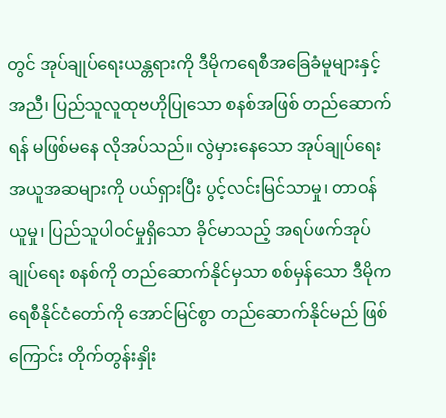တွင် အုပ်ချုပ်ရေးယန္တရားကို ဒီမိုကရေစီအခြေခံမူများနှင့်အညီ၊ ပြည်သူလူထုဗဟိုပြုသော စနစ်အဖြစ် တည်ဆောက်ရန် မဖြစ်မနေ လိုအပ်သည်။ လွဲမှားနေသော အုပ်ချုပ်ရေးအယူအဆများကို ပယ်ရှားပြီး ပွင့်လင်းမြင်သာမှု၊ တာဝန်ယူမှု၊ ပြည်သူပါဝင်မှုရှိသော ခိုင်မာသည့် အရပ်ဖက်အုပ်ချုပ်ရေး စနစ်ကို တည်ဆောက်နိုင်မှသာ စစ်မှန်သော ဒီမိုကရေစီနိုင်ငံတော်ကို အောင်မြင်စွာ တည်ဆောက်နိုင်မည် ဖြစ်ကြောင်း တိုက်တွန်းနှိုး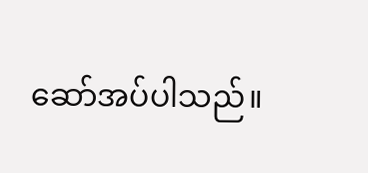ဆော်အပ်ပါသည်။